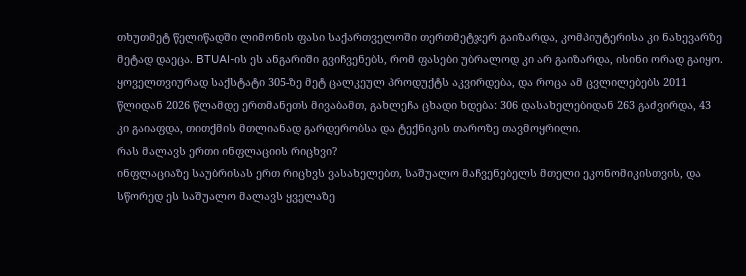თხუთმეტ წელიწადში ლიმონის ფასი საქართველოში თერთმეტჯერ გაიზარდა, კომპიუტერისა კი ნახევარზე მეტად დაეცა. BTUAI-ის ეს ანგარიში გვიჩვენებს, რომ ფასები უბრალოდ კი არ გაიზარდა, ისინი ორად გაიყო. ყოველთვიურად საქსტატი 305-ზე მეტ ცალკეულ პროდუქტს აკვირდება, და როცა ამ ცვლილებებს 2011 წლიდან 2026 წლამდე ერთმანეთს მივაბამთ, გახლეჩა ცხადი ხდება: 306 დასახელებიდან 263 გაძვირდა, 43 კი გაიაფდა, თითქმის მთლიანად გარდერობსა და ტექნიკის თაროზე თავმოყრილი.
რას მალავს ერთი ინფლაციის რიცხვი?
ინფლაციაზე საუბრისას ერთ რიცხვს ვასახელებთ, საშუალო მაჩვენებელს მთელი ეკონომიკისთვის, და სწორედ ეს საშუალო მალავს ყველაზე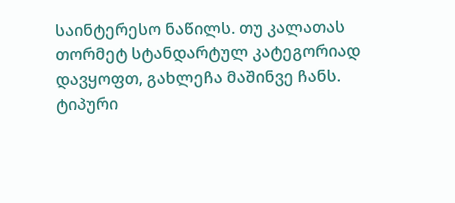საინტერესო ნაწილს. თუ კალათას თორმეტ სტანდარტულ კატეგორიად დავყოფთ, გახლეჩა მაშინვე ჩანს. ტიპური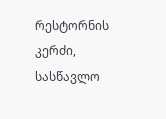რესტორნის კერძი, სასწავლო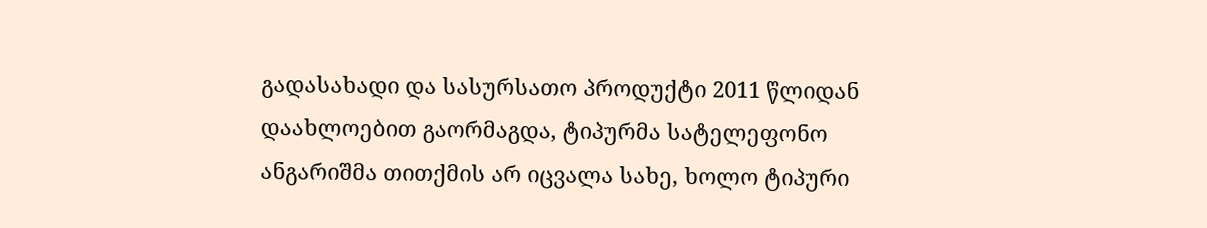გადასახადი და სასურსათო პროდუქტი 2011 წლიდან დაახლოებით გაორმაგდა, ტიპურმა სატელეფონო ანგარიშმა თითქმის არ იცვალა სახე, ხოლო ტიპური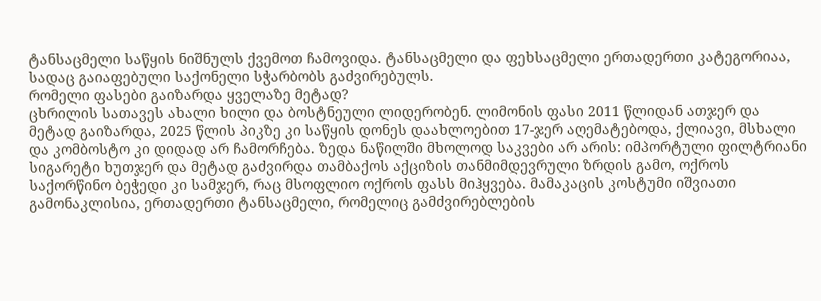ტანსაცმელი საწყის ნიშნულს ქვემოთ ჩამოვიდა. ტანსაცმელი და ფეხსაცმელი ერთადერთი კატეგორიაა, სადაც გაიაფებული საქონელი სჭარბობს გაძვირებულს.
რომელი ფასები გაიზარდა ყველაზე მეტად?
ცხრილის სათავეს ახალი ხილი და ბოსტნეული ლიდერობენ. ლიმონის ფასი 2011 წლიდან ათჯერ და მეტად გაიზარდა, 2025 წლის პიკზე კი საწყის დონეს დაახლოებით 17-ჯერ აღემატებოდა, ქლიავი, მსხალი და კომბოსტო კი დიდად არ ჩამორჩება. ზედა ნაწილში მხოლოდ საკვები არ არის: იმპორტული ფილტრიანი სიგარეტი ხუთჯერ და მეტად გაძვირდა თამბაქოს აქციზის თანმიმდევრული ზრდის გამო, ოქროს საქორწინო ბეჭედი კი სამჯერ, რაც მსოფლიო ოქროს ფასს მიჰყვება. მამაკაცის კოსტუმი იშვიათი გამონაკლისია, ერთადერთი ტანსაცმელი, რომელიც გამძვირებლების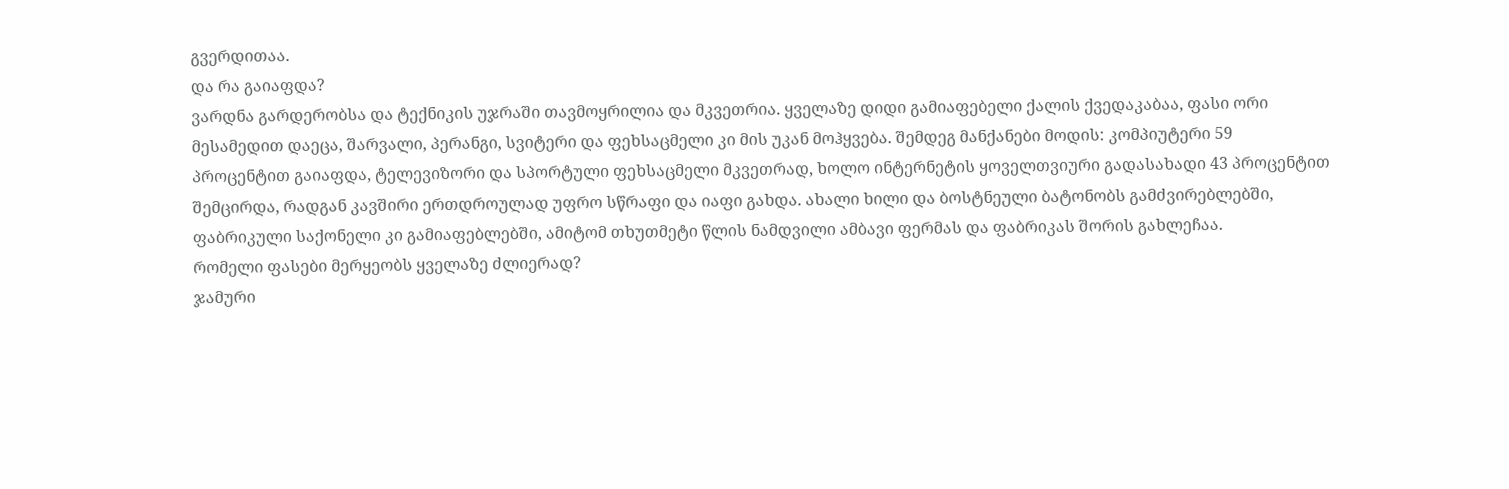გვერდითაა.
და რა გაიაფდა?
ვარდნა გარდერობსა და ტექნიკის უჯრაში თავმოყრილია და მკვეთრია. ყველაზე დიდი გამიაფებელი ქალის ქვედაკაბაა, ფასი ორი მესამედით დაეცა, შარვალი, პერანგი, სვიტერი და ფეხსაცმელი კი მის უკან მოჰყვება. შემდეგ მანქანები მოდის: კომპიუტერი 59 პროცენტით გაიაფდა, ტელევიზორი და სპორტული ფეხსაცმელი მკვეთრად, ხოლო ინტერნეტის ყოველთვიური გადასახადი 43 პროცენტით შემცირდა, რადგან კავშირი ერთდროულად უფრო სწრაფი და იაფი გახდა. ახალი ხილი და ბოსტნეული ბატონობს გამძვირებლებში, ფაბრიკული საქონელი კი გამიაფებლებში, ამიტომ თხუთმეტი წლის ნამდვილი ამბავი ფერმას და ფაბრიკას შორის გახლეჩაა.
რომელი ფასები მერყეობს ყველაზე ძლიერად?
ჯამური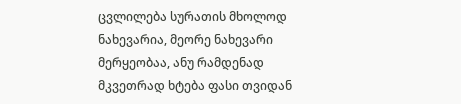ცვლილება სურათის მხოლოდ ნახევარია, მეორე ნახევარი მერყეობაა, ანუ რამდენად მკვეთრად ხტება ფასი თვიდან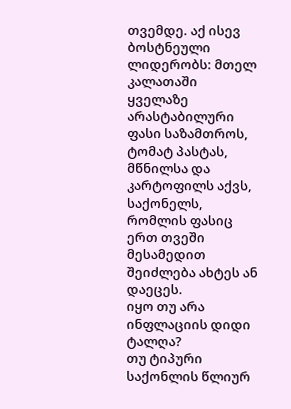თვემდე. აქ ისევ ბოსტნეული ლიდერობს: მთელ კალათაში ყველაზე არასტაბილური ფასი საზამთროს, ტომატ პასტას, მწნილსა და კარტოფილს აქვს, საქონელს, რომლის ფასიც ერთ თვეში მესამედით შეიძლება ახტეს ან დაეცეს.
იყო თუ არა ინფლაციის დიდი ტალღა?
თუ ტიპური საქონლის წლიურ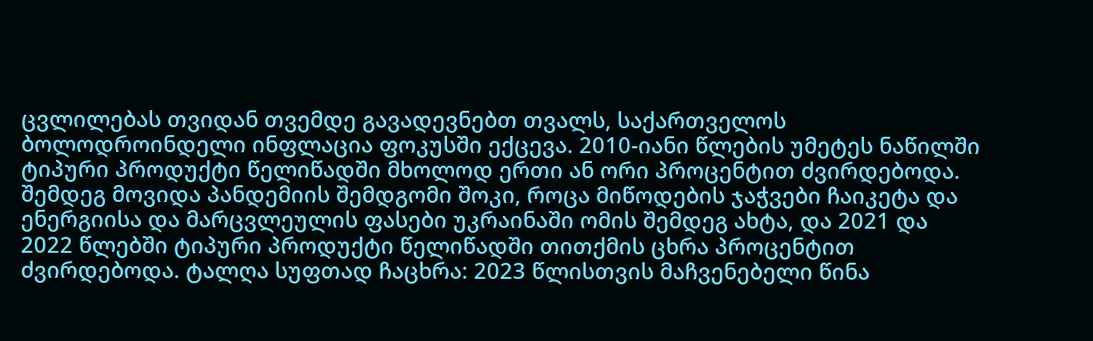ცვლილებას თვიდან თვემდე გავადევნებთ თვალს, საქართველოს ბოლოდროინდელი ინფლაცია ფოკუსში ექცევა. 2010-იანი წლების უმეტეს ნაწილში ტიპური პროდუქტი წელიწადში მხოლოდ ერთი ან ორი პროცენტით ძვირდებოდა. შემდეგ მოვიდა პანდემიის შემდგომი შოკი, როცა მიწოდების ჯაჭვები ჩაიკეტა და ენერგიისა და მარცვლეულის ფასები უკრაინაში ომის შემდეგ ახტა, და 2021 და 2022 წლებში ტიპური პროდუქტი წელიწადში თითქმის ცხრა პროცენტით ძვირდებოდა. ტალღა სუფთად ჩაცხრა: 2023 წლისთვის მაჩვენებელი წინა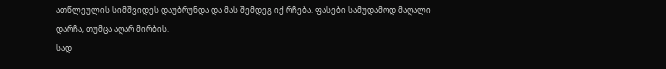ათწლეულის სიმშვიდეს დაუბრუნდა და მას შემდეგ იქ რჩება. ფასები სამუდამოდ მაღალი დარჩა, თუმცა აღარ მირბის.
სად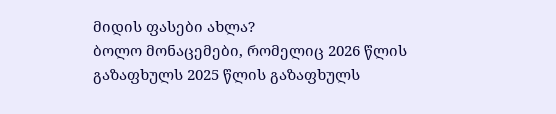მიდის ფასები ახლა?
ბოლო მონაცემები, რომელიც 2026 წლის გაზაფხულს 2025 წლის გაზაფხულს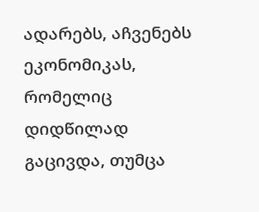ადარებს, აჩვენებს ეკონომიკას, რომელიც დიდწილად გაცივდა, თუმცა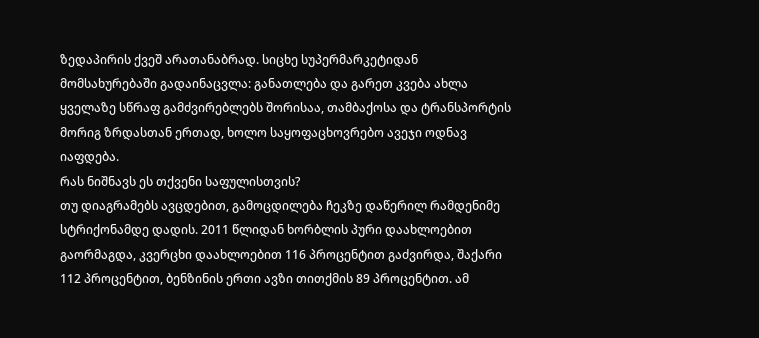ზედაპირის ქვეშ არათანაბრად. სიცხე სუპერმარკეტიდან მომსახურებაში გადაინაცვლა: განათლება და გარეთ კვება ახლა ყველაზე სწრაფ გამძვირებლებს შორისაა, თამბაქოსა და ტრანსპორტის მორიგ ზრდასთან ერთად, ხოლო საყოფაცხოვრებო ავეჯი ოდნავ იაფდება.
რას ნიშნავს ეს თქვენი საფულისთვის?
თუ დიაგრამებს ავცდებით, გამოცდილება ჩეკზე დაწერილ რამდენიმე სტრიქონამდე დადის. 2011 წლიდან ხორბლის პური დაახლოებით გაორმაგდა, კვერცხი დაახლოებით 116 პროცენტით გაძვირდა, შაქარი 112 პროცენტით, ბენზინის ერთი ავზი თითქმის 89 პროცენტით. ამ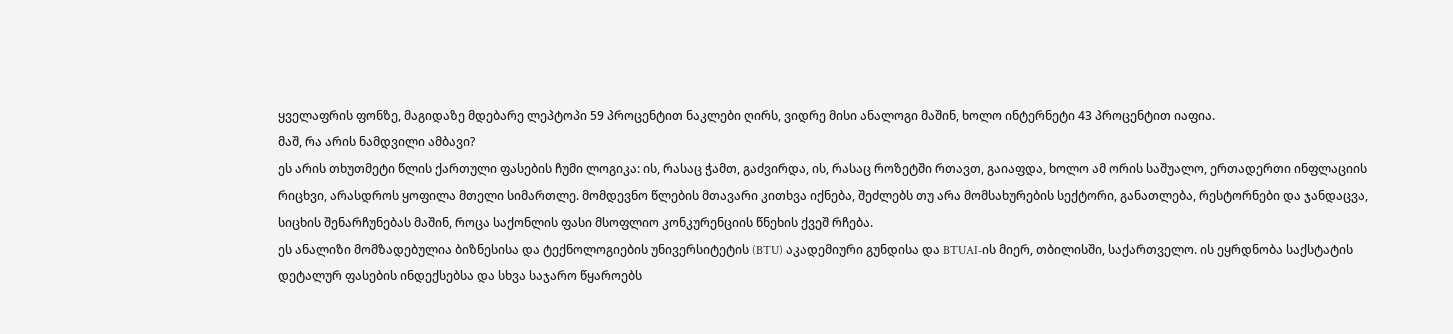ყველაფრის ფონზე, მაგიდაზე მდებარე ლეპტოპი 59 პროცენტით ნაკლები ღირს, ვიდრე მისი ანალოგი მაშინ, ხოლო ინტერნეტი 43 პროცენტით იაფია.
მაშ, რა არის ნამდვილი ამბავი?
ეს არის თხუთმეტი წლის ქართული ფასების ჩუმი ლოგიკა: ის, რასაც ჭამთ, გაძვირდა, ის, რასაც როზეტში რთავთ, გაიაფდა, ხოლო ამ ორის საშუალო, ერთადერთი ინფლაციის რიცხვი, არასდროს ყოფილა მთელი სიმართლე. მომდევნო წლების მთავარი კითხვა იქნება, შეძლებს თუ არა მომსახურების სექტორი, განათლება, რესტორნები და ჯანდაცვა, სიცხის შენარჩუნებას მაშინ, როცა საქონლის ფასი მსოფლიო კონკურენციის წნეხის ქვეშ რჩება.
ეს ანალიზი მომზადებულია ბიზნესისა და ტექნოლოგიების უნივერსიტეტის (BTU) აკადემიური გუნდისა და BTUAI-ის მიერ, თბილისში, საქართველო. ის ეყრდნობა საქსტატის დეტალურ ფასების ინდექსებსა და სხვა საჯარო წყაროებს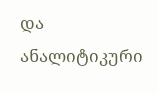და ანალიტიკური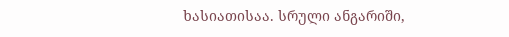ხასიათისაა. სრული ანგარიში,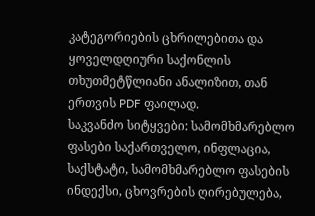კატეგორიების ცხრილებითა და ყოველდღიური საქონლის თხუთმეტწლიანი ანალიზით, თან ერთვის PDF ფაილად.
საკვანძო სიტყვები: სამომხმარებლო ფასები საქართველო, ინფლაცია, საქსტატი, სამომხმარებლო ფასების ინდექსი, ცხოვრების ღირებულება,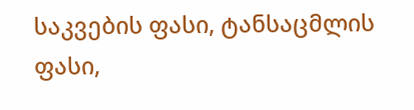საკვების ფასი, ტანსაცმლის ფასი,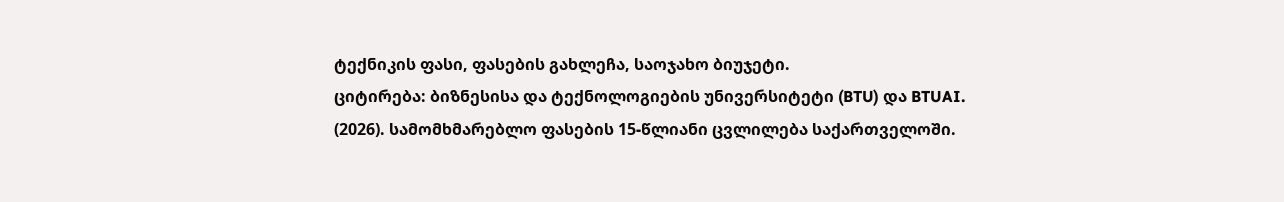ტექნიკის ფასი, ფასების გახლეჩა, საოჯახო ბიუჯეტი.
ციტირება: ბიზნესისა და ტექნოლოგიების უნივერსიტეტი (BTU) და BTUAI. (2026). სამომხმარებლო ფასების 15-წლიანი ცვლილება საქართველოში.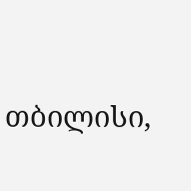თბილისი,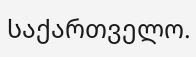საქართველო.